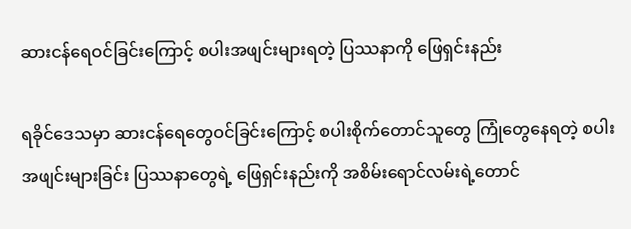ဆားငန်ရေဝင်ခြင်းကြောင့် စပါးအဖျင်းများရတဲ့ ပြဿနာကို ဖြေရှင်းနည်း

ရခိုင်ဒေသမှာ ဆားငန်ရေတွေဝင်ခြင်းကြောင့် စပါးစိုက်တောင်သူတွေ ကြုံတွေနေရတဲ့ စပါးအဖျင်းများခြင်း ပြဿနာတွေရဲ့ ဖြေရှင်းနည်းကို အစိမ်းရောင်လမ်းရဲ့တောင်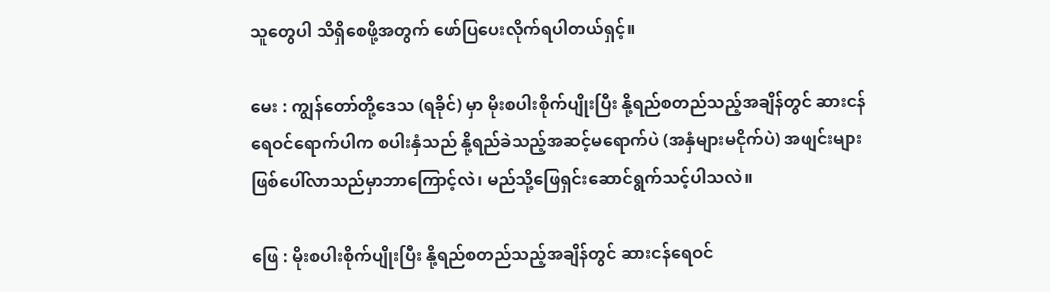သူတွေပါ သိရှိစေဖို့အတွက် ဖော်ပြပေးလိုက်ရပါတယ်ရှင့်။

မေး : ကျွန်တော်တို့ဒေသ (ရခိုင်) မှာ မိုးစပါးစိုက်ပျိုးပြီး နို့ရည်စတည်သည့်အချိန်တွင် ဆားငန်ရေဝင်ရောက်ပါက စပါးနှံသည် နို့ရည်ခဲသည့်အဆင့်မရောက်ပဲ (အနှံများမငိုက်ပဲ) အဖျင်းများဖြစ်ပေါ်လာသည်မှာဘာကြောင့်လဲ၊ မည်သို့ဖြေရှင်းဆောင်ရွက်သင့်ပါသလဲ။

ဖြေ : မိုးစပါးစိုက်ပျိုးပြီး နို့ရည်စတည်သည့်အချိန်တွင် ဆားငန်ရေဝင်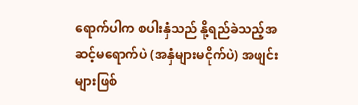ရောက်ပါက စပါးနှံသည် နို့ရည်ခဲသည့်အဆင့်မရောက်ပဲ (အနှံများမငိုက်ပဲ) အဖျင်းများဖြစ်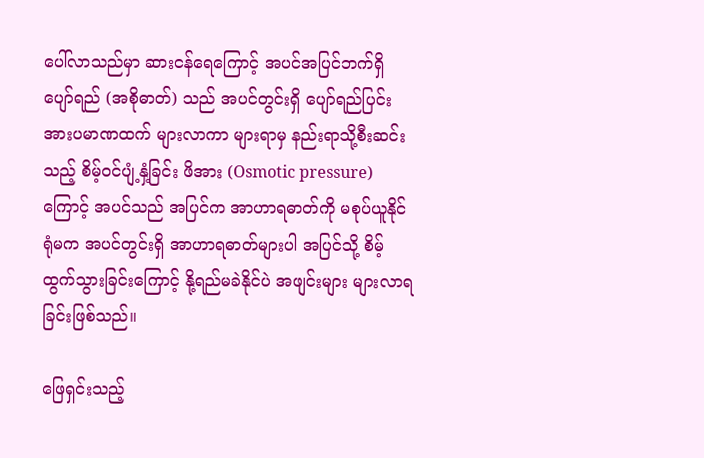ပေါ်လာသည်မှာ ဆားငန်ရေကြောင့် အပင်အပြင်ဘက်ရှိ ပျော်ရည် (အစိုဓာတ်) သည် အပင်တွင်းရှိ ပျော်ရည်ပြင်းအားပမာဏထက် များလာကာ များရာမှ နည်းရာသို့စီးဆင်းသည့် စိမ့်ဝင်ပျံ့နှံ့ခြင်း ဖိအား (Osmotic pressure) ကြောင့် အပင်သည် အပြင်က အာဟာရဓာတ်ကို မစုပ်ယူနိုင်ရုံမက အပင်တွင်းရှိ အာဟာရဓာတ်များပါ အပြင်သို့ စိမ့်ထွက်သွားခြင်းကြောင့် နို့ရည်မခဲနိုင်ပဲ အဖျင်းများ များလာရခြင်းဖြစ်သည်။

ဖြေရှင်းသည့်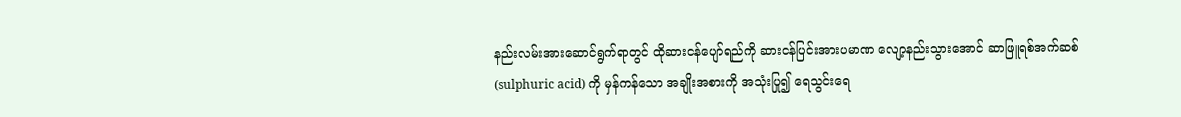နည်းလမ်းအားဆောင်ရွက်ရာတွင် ထိုဆားငန်ပျော်ရည်ကို ဆားငန်ပြင်းအားပမာဏ လျော့နည်းသွားအောင် ဆာဖြူရစ်အက်ဆစ် (sulphuric acid) ကို မှန်ကန်သော အချိုးအစားကို အသုံးပြု၍ ရေသွင်းရေ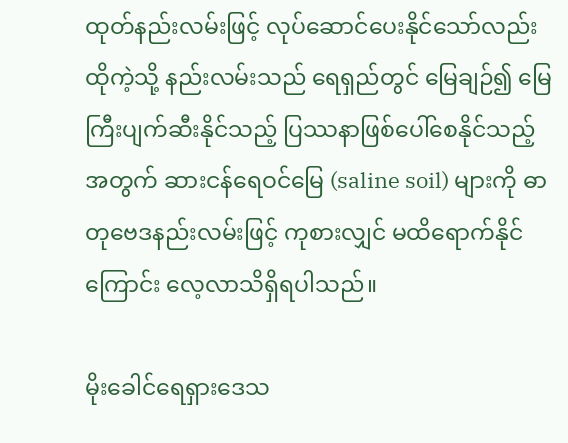ထုတ်နည်းလမ်းဖြင့် လုပ်ဆောင်ပေးနိုင်သော်လည်း ထိုကဲ့သို့ နည်းလမ်းသည် ရေရှည်တွင် မြေချဉ်၍ မြေကြီးပျက်ဆီးနိုင်သည့် ပြဿနာဖြစ်ပေါ်စေနိုင်သည့်အတွက် ဆားငန်ရေဝင်မြေ (saline soil) များကို ဓာတုဗေဒနည်းလမ်းဖြင့် ကုစားလျှင် မထိရောက်နိုင်ကြောင်း လေ့လာသိရှိရပါသည်။

မိုးခေါင်ရေရှားဒေသ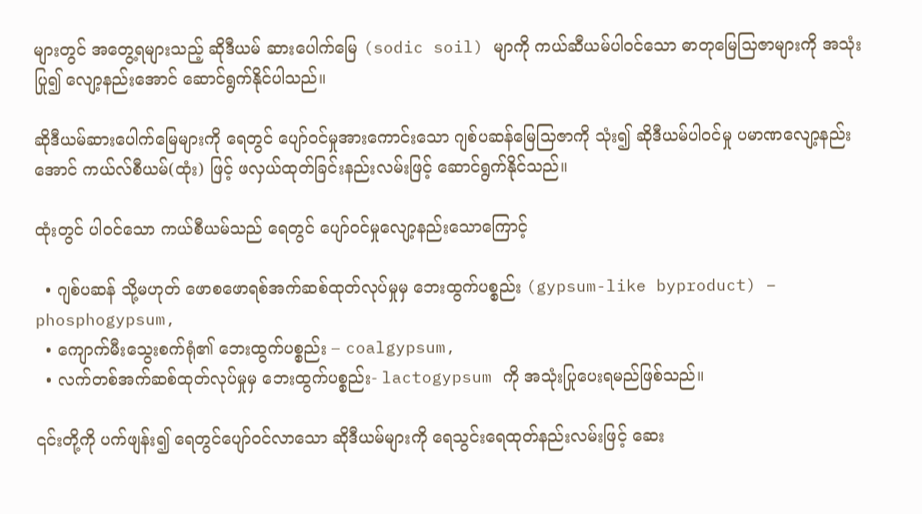များတွင် အတွေ့ရများသည့် ဆိုဒီယမ် ဆားပေါက်မြေ (sodic soil) မျာကို ကယ်ဆီယမ်ပါဝင်သော ဓာတုမြေသြဇာများကို အသုံးပြု၍ လျော့နည်းအောင် ဆောင်ရွက်နိုင်ပါသည်။

ဆိုဒီယမ်ဆားပေါက်မြေများကို ရေတွင် ပျော်ဝင်မှုအားကောင်းသော ဂျစ်ပဆန်မြေသြဇာကို သုံး၍ ဆိုဒီယမ်ပါဝင်မှု ပမာဏလျော့နည်းအောင် ကယ်လ်စီယမ်(ထုံး) ဖြင့် ဖလှယ်ထုတ်ခြင်းနည်းလမ်းဖြင့် ဆောင်ရွက်နိုင်သည်။

ထုံးတွင် ပါဝင်သော ကယ်စီယမ်သည် ရေတွင် ပျော်ဝင်မှုလျော့နည်းသောကြောင့်

  • ဂျစ်ပဆန် သို့မဟုတ် ဖောစဖောရစ်အက်ဆစ်ထုတ်လုပ်မှုမှ ဘေးထွက်ပစ္စည်း (gypsum-like byproduct) – phosphogypsum,
  • ကျောက်မီးသွေးစက်ရုံ၏ ဘေးထွက်ပစ္စည်း – coalgypsum,
  • လက်တစ်အက်ဆစ်ထုတ်လုပ်မှုမှ ဘေးထွက်ပစ္စည်း- lactogypsum ကို အသုံးပြုပေးရမည်ဖြစ်သည်။

၎င်းတို့ကို ပက်ဖျန်း၍ ရေတွင်ပျော်ဝင်လာသော ဆိုဒီယမ်များကို ရေသွင်းရေထုတ်နည်းလမ်းဖြင့် ဆေး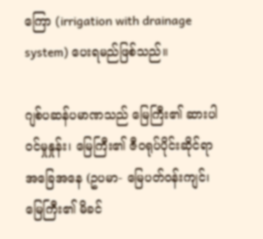ကြော (irrigation with drainage system) ပေးရမည်ဖြစ်သည်။

ဂျစ်ပဆန်ပမာဏသည် မြေကြီး၏ ဆားပါဝင်မှုနှုန်း၊ မြေကြီး၏ ဇီဝရုပ်ပိုင်းဆိုင်ရာ အခြေအနေ (ဥပမာ- မြေပတ်ဝန်းကျင်၊ မြေကြီး၏ မိခင်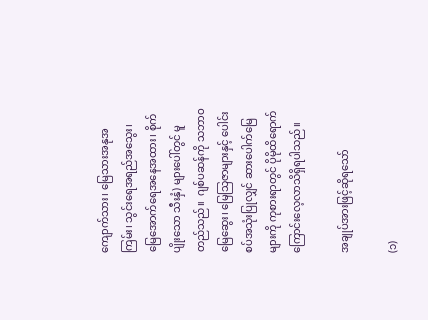ကျောက်သား၊ မြေသားအနုအကြမ်း၊ သွင်းရေအရည်အသွေး၊ မြေအောက်ရေအနေအထား၊ စိုက်ပျိုးသော သီးနှံ) များပေါ်တွင် မူတည်သည်။  ဂျစ်ပဆန်ကို သဘာဝမြေဆွေး၊ မြေသြဇာများနှင့် ပေါင်းစပ်အသုံးပြုလျှင် ဆားပေါက်မြေများကို ကုစားရာတွင် ပိုမိုထိရောက်ကြောင်းလေ့လာသိရှိရပါသည်။

အချုပ်အားဖြင့်ဆိုရသော်

(၁)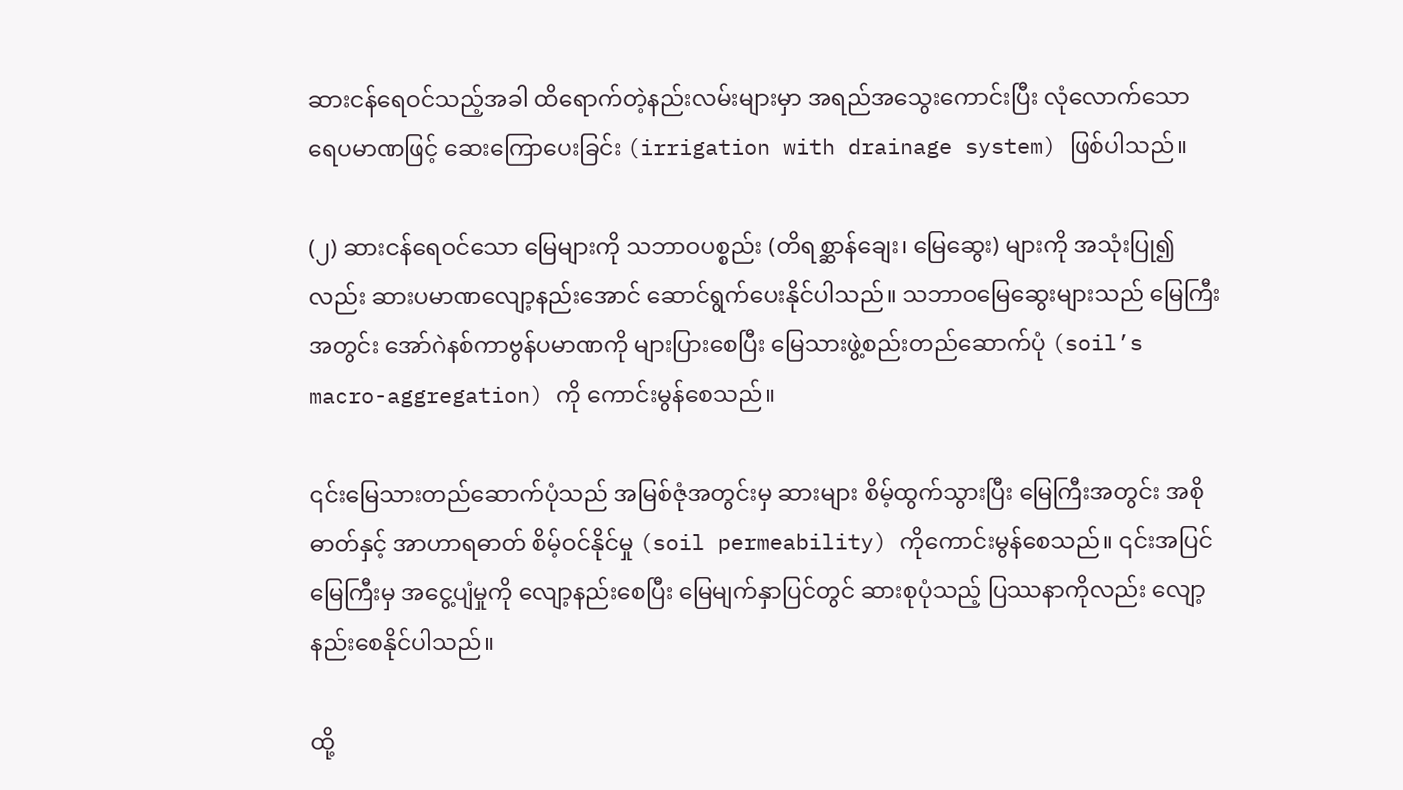ဆားငန်ရေဝင်သည့်အခါ ထိရောက်တဲ့နည်းလမ်းများမှာ အရည်အသွေးကောင်းပြီး လုံလောက်သော ရေပမာဏဖြင့် ဆေးကြောပေးခြင်း (irrigation with drainage system) ဖြစ်ပါသည်။

(၂) ဆားငန်ရေဝင်သော မြေများကို သဘာဝပစ္စည်း (တိရစ္ဆာန်ချေး၊ မြေဆွေး) များကို အသုံးပြု၍လည်း ဆားပမာဏလျော့နည်းအောင် ဆောင်ရွက်ပေးနိုင်ပါသည်။ သဘာဝမြေဆွေးများသည် မြေကြီးအတွင်း အော်ဂဲနစ်ကာဗွန်ပမာဏကို များပြားစေပြီး မြေသားဖွဲ့စည်းတည်ဆောက်ပုံ (soil’s macro-aggregation) ကို ကောင်းမွန်စေသည်။

၎င်းမြေသားတည်ဆောက်ပုံသည် အမြစ်ဇုံအတွင်းမှ ဆားများ စိမ့်ထွက်သွားပြီး မြေကြီးအတွင်း အစိုဓာတ်နှင့် အာဟာရဓာတ် စိမ့်ဝင်နိုင်မှု (soil permeability) ကိုကောင်းမွန်စေသည်။ ၎င်းအပြင် မြေကြီးမှ အငွေ့ပျံမှုကို လျော့နည်းစေပြီး မြေမျက်နှာပြင်တွင် ဆားစုပုံသည့် ပြဿနာကိုလည်း လျော့နည်းစေနိုင်ပါသည်။

ထို့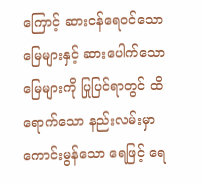ကြောင့် ဆားငန်ရေဝင်သောမြေများနှင့် ဆားပေါက်သော မြေများကို ပြုပြင်ရာတွင် ထိရောက်သော နည်းလမ်းမှာ ကောင်းမွန်သော ရေဖြင့် ရေ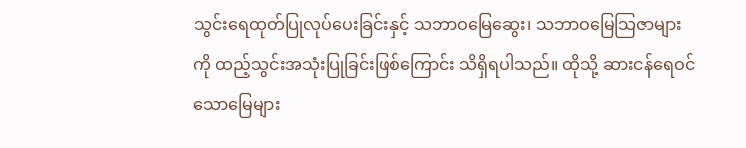သွင်းရေထုတ်ပြုလုပ်ပေးခြင်းနှင့် သဘာဝမြေဆွေး၊ သဘာဝမြေသြဇာများကို ထည့်သွင်းအသုံးပြုခြင်းဖြစ်ကြောင်း သိရှိရပါသည်။ ထိုသို့ ဆားငန်ရေဝင်သောမြေများ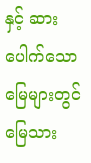နှင့် ဆားပေါက်သောမြေများတွင် မြေသား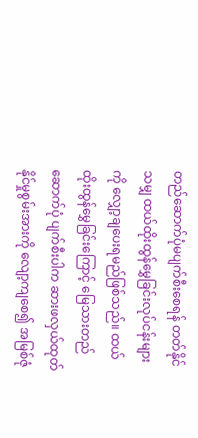တည်ဆောက်ပုံမပျက်စီးစေရန် တတ်နိုင်သမျှ ထယ်ထိုးထွန်မွှေခြင်းလုပ်ငန်းများကို လျှော့ချပေးရမည်ဖြစ်သည်။ ထယ်ထိုးထွန်မွှေခြင်းကြောင့် မြေသားတည်ဆောက်ပုံ ပျက်စီးပါက ဆားဖလှယ်ထုတ်နိုင်မှုစွမ်းအားကို လျော့ကျစေ၍ အမြစ်ဇုံ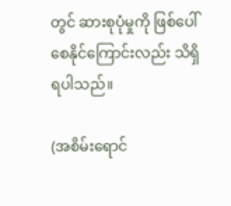တွင် ဆားစုပုံမှုကို ဖြစ်ပေါ်စေနိုင်ကြောင်းလည်း သိရှိရပါသည်။

(အစိမ်းရောင်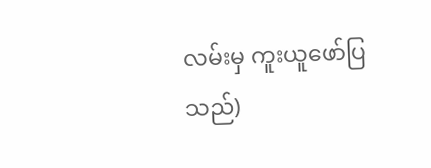လမ်းမှ ကူးယူဖော်ပြသည်)